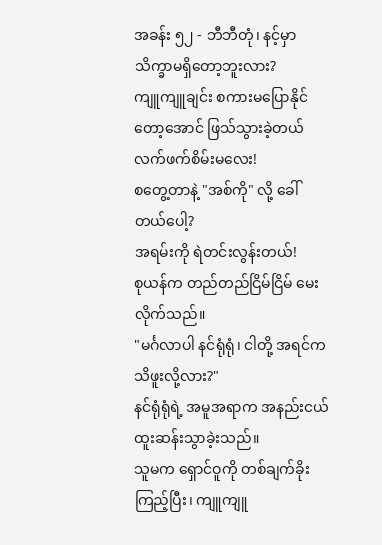အခန်း ၅၂ - ဘီဘီတုံ၊ နင့်မှာ သိက္ခာမရှိတော့ဘူးလား?
ကျူကျူချင်း စကားမပြောနိုင်တော့အောင် ဖြသ်သွားခဲ့တယ်
လက်ဖက်စိမ်းမလေး!
စတွေ့တာနဲ့ "အစ်ကို" လို့ ခေါ်တယ်ပေါ့?
အရမ်းကို ရဲတင်းလွန်းတယ်!
စုယန်က တည်တည်ငြိမ်ငြိမ် မေးလိုက်သည်။
"မင်္ဂလာပါ နင်ရုံရုံ၊ ငါတို့ အရင်က သိဖူးလို့လား?"
နင်ရုံရုံရဲ့ အမူအရာက အနည်းငယ် ထူးဆန်းသွာခဲ့းသည်။
သူမက ရှောင်ဝူကို တစ်ချက်ခိုးကြည့်ပြီး၊ ကျူကျူ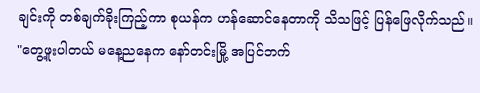ချင်းကို တစ်ချက်ခိုးကြည့်ကာ စုယန်က ဟန်ဆောင်နေတာကို သိသဖြင့် ပြန်ဖြေလိုက်သည်။
"တွေ့ဖူးပါတယ် မနေ့ညနေက နော်တင်းမြို့ အပြင်ဘက်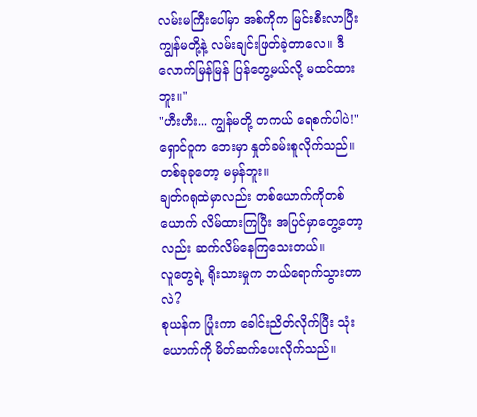လမ်းမကြီးပေါ်မှာ အစ်ကိုက မြင်းစီးလာပြီး ကျွန်မတို့နဲ့ လမ်းချင်းဖြတ်ခဲ့တာလေ။ ဒီလောက်မြန်မြန် ပြန်တွေ့မယ်လို့ မထင်ထားဘူး။"
"ဟီးဟီး... ကျွန်မတို့ တကယ် ရေစက်ပါပဲ!"
ရှောင်ဝူက ဘေးမှာ နှုတ်ခမ်းစူလိုက်သည်။
တစ်ခုခုတော့ မမှန်ဘူး။
ချတ်ဂရုထဲမှာလည်း တစ်ယောက်ကိုတစ်ယောက် လိမ်ထားကြပြီး အပြင်မှာတွေ့တော့လည်း ဆက်လိမ်နေကြသေးတယ်။
လူတွေရဲ့ ရိုးသားမှုက ဘယ်ရောက်သွားတာလဲ?
စုယန်က ပြုံးကာ ခေါင်းညိတ်လိုက်ပြီး သုံးယောက်ကို မိတ်ဆက်ပေးလိုက်သည်။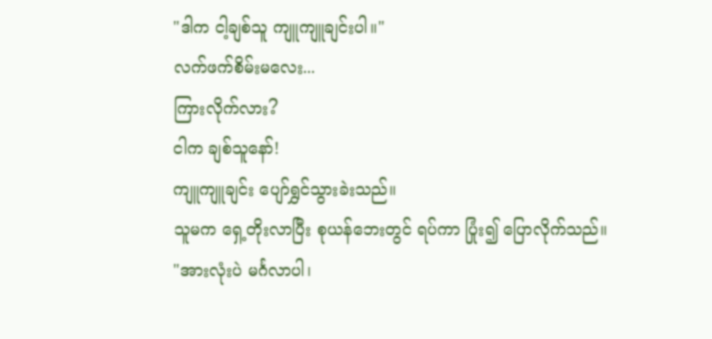"ဒါက ငါ့ချစ်သူ ကျူကျူချင်းပါ။"
လက်ဖက်စိမ်းမလေး...
ကြားလိုက်လား?
ငါက ချစ်သူနော်!
ကျူကျူချင်း ပျော်ရွှင်သွားခဲးသည်။
သူမက ရှေ့တိုးလာပြီး စုယန်ဘေးတွင် ရပ်ကာ ပြုံး၍ ပြောလိုက်သည်။
"အားလုံးပဲ မင်္ဂလာပါ၊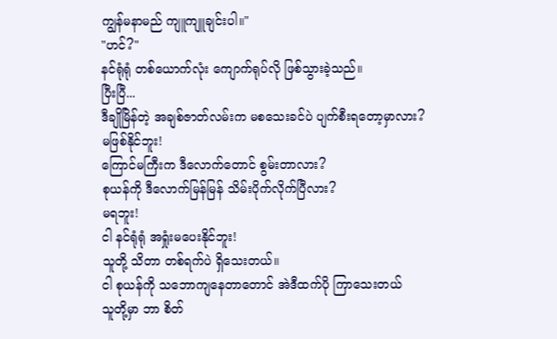ကျွန်မနာမည် ကျူကျူချင်းပါ။"
"ဟင်?"
နင်ရုံရုံ တစ်ယောက်လုံး ကျောက်ရုပ်လို ဖြစ်သွားခဲ့သည်။
ပြီးပြီ...
ဒီချိုမြိန်တဲ့ အချစ်ဇာတ်လမ်းက မစသေးခင်ပဲ ပျက်စီးရတော့မှာလား?
မဖြစ်နိုင်ဘူး!
ကြောင်မကြီးက ဒီလောက်တောင် စွမ်းတာလား?
စုယန်ကို ဒီလောက်မြန်မြန် သိမ်းပိုက်လိုက်ပြီလား?
မရဘူး!
ငါ နင်ရုံရုံ အရှုံးမပေးနိုင်ဘူး!
သူတို့ သိတာ တစ်ရက်ပဲ ရှိသေးတယ်။
ငါ စုယန်ကို သဘောကျနေတာတောင် အဲဒီထက်ပို ကြာသေးတယ်
သူတို့မှာ ဘာ စိတ်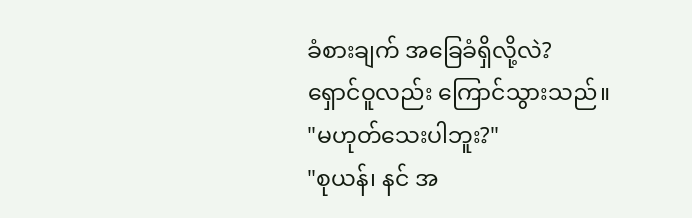ခံစားချက် အခြေခံရှိလို့လဲ?
ရှောင်ဝူလည်း ကြောင်သွားသည်။
"မဟုတ်သေးပါဘူး?"
"စုယန်၊ နင် အ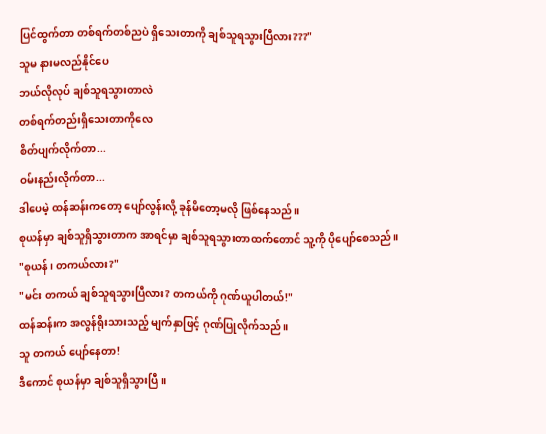ပြင်ထွက်တာ တစ်ရက်တစ်ညပဲ ရှိသေးတာကို ချစ်သူရသွားပြီလား???"
သူမ နားမလည်နိုင်ပေ
ဘယ်လိုလုပ် ချစ်သူရသွားတာလဲ
တစ်ရက်တည်းရှိသေးတာကိုလေ
စိတ်ပျက်လိုက်တာ...
ဝမ်းနည်းလိုက်တာ...
ဒါပေမဲ့ ထန်ဆန်းကတော့ ပျော်လွန်းလို့ ခုန်မိတော့မလို ဖြစ်နေသည်။
စုယန်မှာ ချစ်သူရှိသွားတာက အာရင်မှာ ချစ်သူရသွားတာထက်တောင် သူ့ကို ပိုပျော်စေသည်။
"စုယန်၊ တကယ်လား?"
"မင်း တကယ် ချစ်သူရသွားပြီလား? တကယ်ကို ဂုဏ်ယူပါတယ်!"
ထန်ဆန်းက အလွန်ရိုးသားသည့် မျက်နှာဖြင့် ဂုဏ်ပြုလိုက်သည်။
သူ တကယ် ပျော်နေတာ!
ဒီကောင် စုယန်မှာ ချစ်သူရှိသွားပြီ။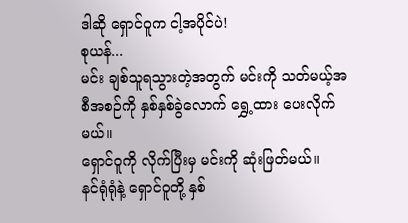ဒါဆို ရှောင်ဝူက ငါ့အပိုင်ပဲ!
စုယန်...
မင်း ချစ်သူရသွားတဲ့အတွက် မင်းကို သတ်မယ့်အစီအစဉ်ကို နှစ်နှစ်ခွဲလောက် ရွှေ့ထား ပေးလိုက်မယ်။
ရှောင်ဝူကို လိုက်ပြီးမှ မင်းကို ဆုံးဖြတ်မယ်။
နင်ရုံရုံနဲ့ ရှောင်ဝူတို့ နှစ်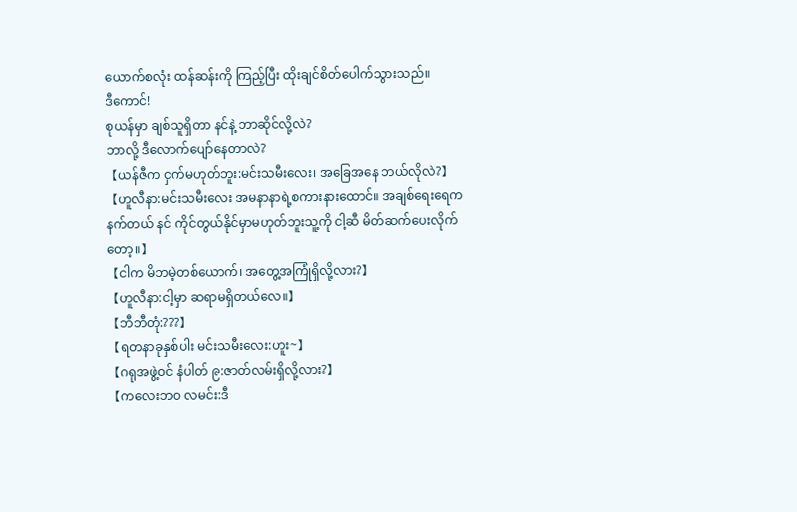ယောက်စလုံး ထန်ဆန်းကို ကြည့်ပြီး ထိုးချင်စိတ်ပေါက်သွားသည်။
ဒီကောင်!
စုယန်မှာ ချစ်သူရှိတာ နင်နဲ့ ဘာဆိုင်လို့လဲ?
ဘာလို့ ဒီလောက်ပျော်နေတာလဲ?
【ယန်ဇီက ငှက်မဟုတ်ဘူး:မင်းသမီးလေး၊ အခြေအနေ ဘယ်လိုလဲ?】
【ဟူလီနာ:မင်းသမီးလေး အမနာနာရဲ့စကားနားထောင်။ အချစ်ရေးရေက နက်တယ် နင် ကိုင်တွယ်နိုင်မှာမဟုတ်ဘူးသူ့ကို ငါ့ဆီ မိတ်ဆက်ပေးလိုက်တော့။】
【ငါက မိဘမဲ့တစ်ယောက်၊ အတွေ့အကြုံရှိလို့လား?】
【ဟူလီနာ:ငါ့မှာ ဆရာမရှိတယ်လေ။】
【ဘီဘီတုံ:???】
【ရတနာခုနှစ်ပါး မင်းသမီးလေး:ဟူး~】
【ဂရုအဖွဲ့ဝင် နံပါတ် ၉:ဇာတ်လမ်းရှိလို့လား?】
【ကလေးဘဝ လမင်း:ဒီ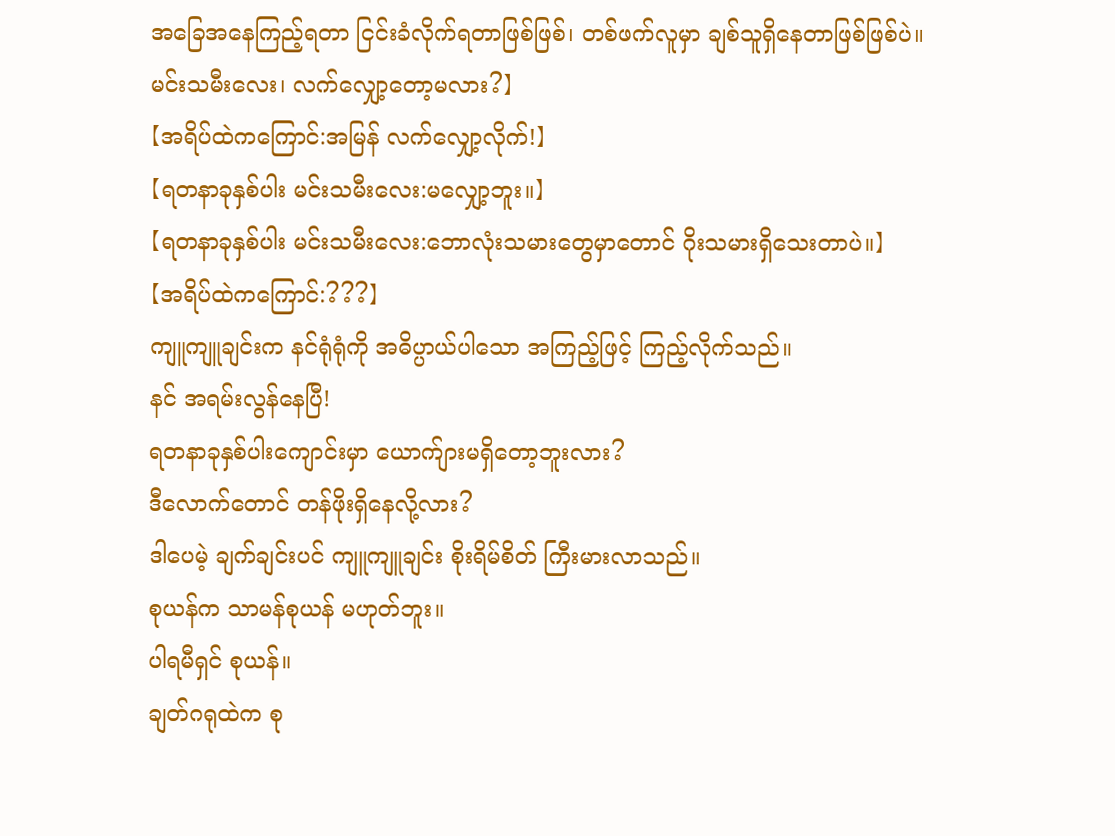အခြေအနေကြည့်ရတာ ငြင်းခံလိုက်ရတာဖြစ်ဖြစ်၊ တစ်ဖက်လူမှာ ချစ်သူရှိနေတာဖြစ်ဖြစ်ပဲ။ မင်းသမီးလေး၊ လက်လျှော့တော့မလား?】
【အရိပ်ထဲကကြောင်:အမြန် လက်လျှော့လိုက်!】
【ရတနာခုနှစ်ပါး မင်းသမီးလေး:မလျှော့ဘူး။】
【ရတနာခုနှစ်ပါး မင်းသမီးလေး:ဘောလုံးသမားတွေမှာတောင် ဂိုးသမားရှိသေးတာပဲ။】
【အရိပ်ထဲကကြောင်:???】
ကျူကျူချင်းက နင်ရုံရုံကို အဓိပ္ပာယ်ပါသော အကြည့်ဖြင့် ကြည့်လိုက်သည်။
နင် အရမ်းလွန်နေပြီ!
ရတနာခုနှစ်ပါးကျောင်းမှာ ယောက်ျားမရှိတော့ဘူးလား?
ဒီလောက်တောင် တန်ဖိုးရှိနေလို့လား?
ဒါပေမဲ့ ချက်ချင်းပင် ကျူကျူချင်း စိုးရိမ်စိတ် ကြီးမားလာသည်။
စုယန်က သာမန်စုယန် မဟုတ်ဘူး။
ပါရမီရှင် စုယန်။
ချတ်ဂရုထဲက စု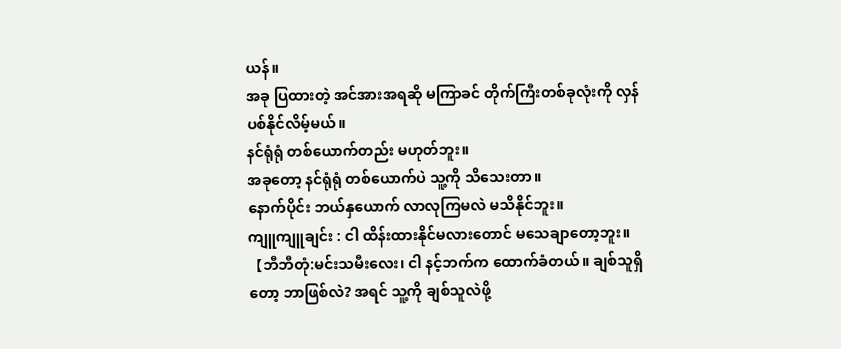ယန်။
အခု ပြထားတဲ့ အင်အားအရဆို မကြာခင် တိုက်ကြီးတစ်ခုလုံးကို လှန်ပစ်နိုင်လိမ့်မယ်။
နင်ရုံရုံ တစ်ယောက်တည်း မဟုတ်ဘူး။
အခုတော့ နင်ရုံရုံ တစ်ယောက်ပဲ သူ့ကို သိသေးတာ။
နောက်ပိုင်း ဘယ်နှယောက် လာလုကြမလဲ မသိနိုင်ဘူး။
ကျူကျူချင်း : ငါ ထိန်းထားနိုင်မလားတောင် မသေချာတော့ဘူး။
【ဘီဘီတုံ:မင်းသမီးလေး၊ ငါ နင့်ဘက်က ထောက်ခံတယ်။ ချစ်သူရှိတော့ ဘာဖြစ်လဲ? အရင် သူ့ကို ချစ်သူလဲဖို့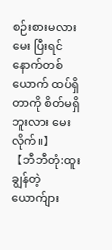စဉ်းစားမလား မေး ပြီးရင် နောက်တစ်ယောက် ထပ်ရှိတာကို စိတ်မရှိဘူးလား မေးလိုက်။】
【ဘီဘီတုံ:ထူးချွန်တဲ့ ယောက်ျား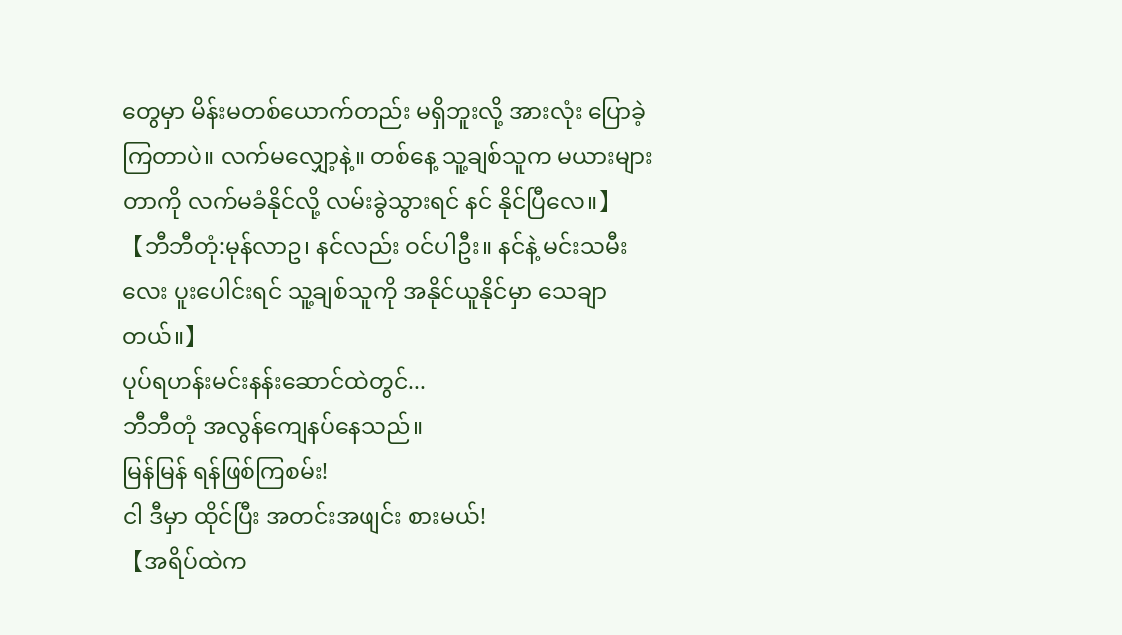တွေမှာ မိန်းမတစ်ယောက်တည်း မရှိဘူးလို့ အားလုံး ပြောခဲ့ကြတာပဲ။ လက်မလျှော့နဲ့။ တစ်နေ့ သူ့ချစ်သူက မယားများတာကို လက်မခံနိုင်လို့ လမ်းခွဲသွားရင် နင် နိုင်ပြီလေ။】
【ဘီဘီတုံ:မုန်လာဥ၊ နင်လည်း ဝင်ပါဦး။ နင်နဲ့ မင်းသမီးလေး ပူးပေါင်းရင် သူ့ချစ်သူကို အနိုင်ယူနိုင်မှာ သေချာတယ်။】
ပုပ်ရဟန်းမင်းနန်းဆောင်ထဲတွင်...
ဘီဘီတုံ အလွန်ကျေနပ်နေသည်။
မြန်မြန် ရန်ဖြစ်ကြစမ်း!
ငါ ဒီမှာ ထိုင်ပြီး အတင်းအဖျင်း စားမယ်!
【အရိပ်ထဲက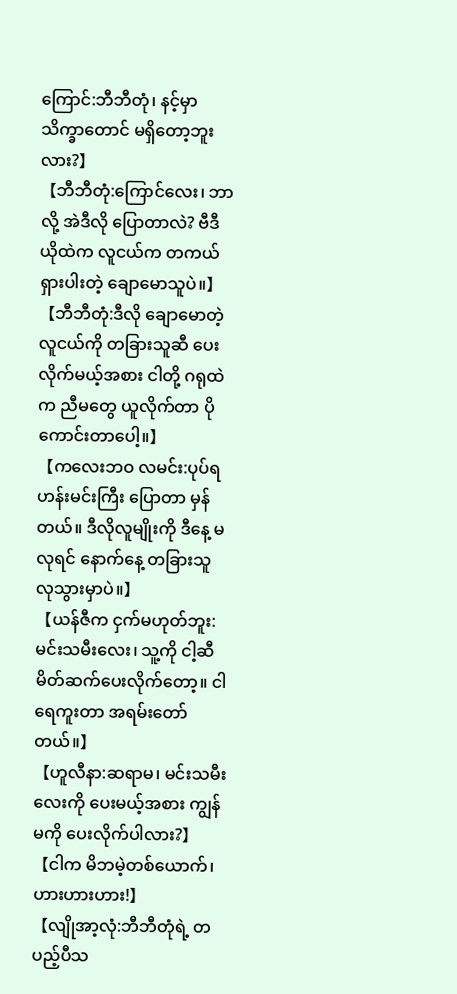ကြောင်:ဘီဘီတုံ၊ နင့်မှာ သိက္ခာတောင် မရှိတော့ဘူးလား?】
【ဘီဘီတုံ:ကြောင်လေး၊ ဘာလို့ အဲဒီလို ပြောတာလဲ? ဗီဒီယိုထဲက လူငယ်က တကယ် ရှားပါးတဲ့ ချောမောသူပဲ။】
【ဘီဘီတုံ:ဒီလို ချောမောတဲ့ လူငယ်ကို တခြားသူဆီ ပေးလိုက်မယ့်အစား ငါတို့ ဂရုထဲက ညီမတွေ ယူလိုက်တာ ပိုကောင်းတာပေါ့။】
【ကလေးဘဝ လမင်း:ပုပ်ရဟန်းမင်းကြီး ပြောတာ မှန်တယ်။ ဒီလိုလူမျိုးကို ဒီနေ့ မလုရင် နောက်နေ့ တခြားသူ လုသွားမှာပဲ။】
【ယန်ဇီက ငှက်မဟုတ်ဘူး:မင်းသမီးလေး၊ သူ့ကို ငါ့ဆီ မိတ်ဆက်ပေးလိုက်တော့။ ငါ ရေကူးတာ အရမ်းတော်တယ်။】
【ဟူလီနာ:ဆရာမ၊ မင်းသမီးလေးကို ပေးမယ့်အစား ကျွန်မကို ပေးလိုက်ပါလား?】
【ငါက မိဘမဲ့တစ်ယောက်၊ ဟားဟားဟား!】
【လျိုအာ့လုံ:ဘီဘီတုံရဲ့ တပည့်ပီသ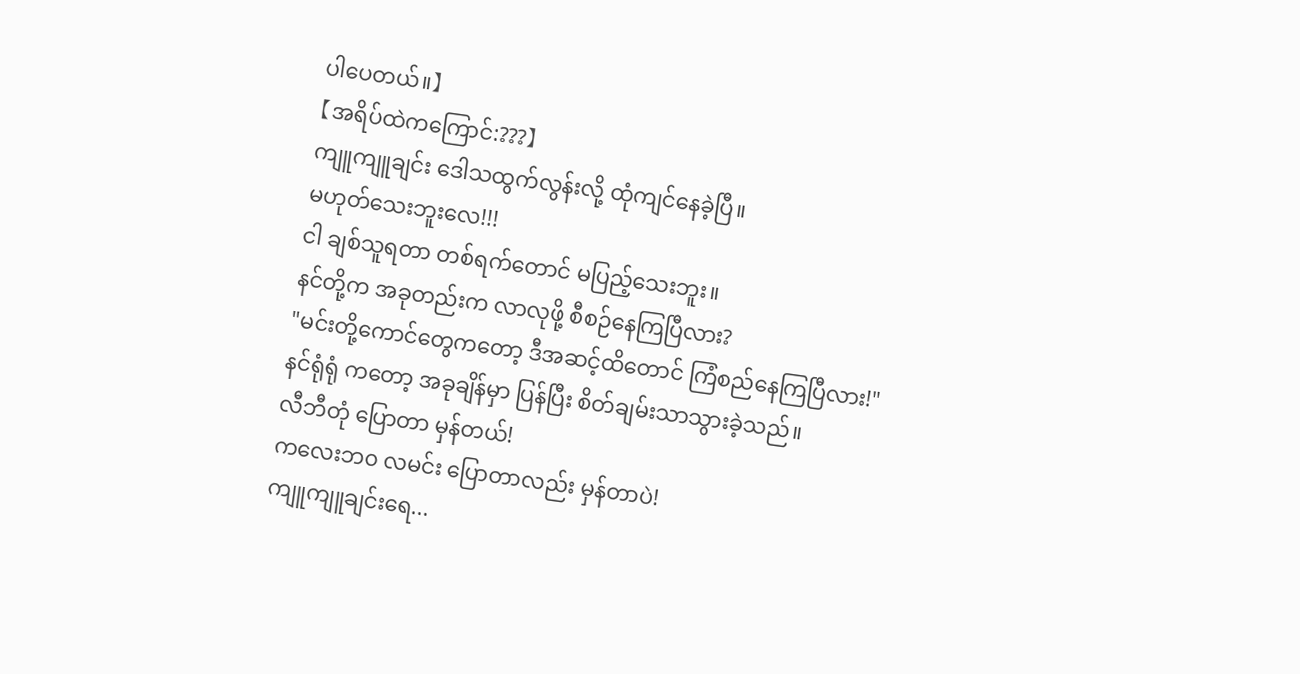ပါပေတယ်။】
【အရိပ်ထဲကကြောင်:???】
ကျူကျူချင်း ဒေါသထွက်လွန်းလို့ ထုံကျင်နေခဲ့ပြီ။
မဟုတ်သေးဘူးလေ!!!
ငါ ချစ်သူရတာ တစ်ရက်တောင် မပြည့်သေးဘူး။
နင်တို့က အခုတည်းက လာလုဖို့ စီစဉ်နေကြပြီလား?
"မင်းတို့ကောင်တွေကတော့ ဒီအဆင့်ထိတောင် ကြံစည်နေကြပြီလား!"
နင်ရုံရုံ ကတော့ အခုချိန်မှာ ပြန်ပြီး စိတ်ချမ်းသာသွားခဲ့သည်။
လီဘီတုံ ပြောတာ မှန်တယ်!
ကလေးဘ၀ လမင်း ပြောတာလည်း မှန်တာပဲ!
ကျူကျူချင်းရေ...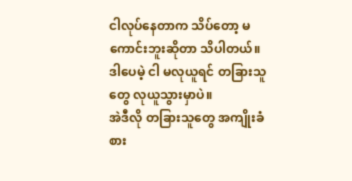ငါလုပ်နေတာက သိပ်တော့ မကောင်းဘူးဆိုတာ သိပါတယ်။
ဒါပေမဲ့ ငါ မလုယူရင် တခြားသူတွေ လုယူသွားမှာပဲ။
အဲဒီလို တခြားသူတွေ အကျိုးခံစား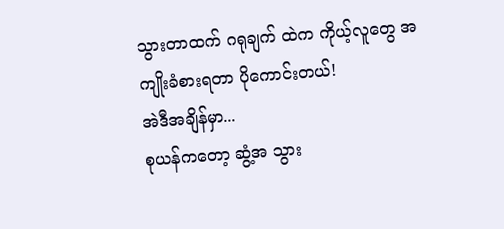သွားတာထက် ဂရုချက် ထဲက ကိုယ့်လူတွေ အကျိုးခံစားရတာ ပိုကောင်းတယ်!
အဲဒီအချိန်မှာ...
စုယန်ကတော့ ဆွံ့အ သွား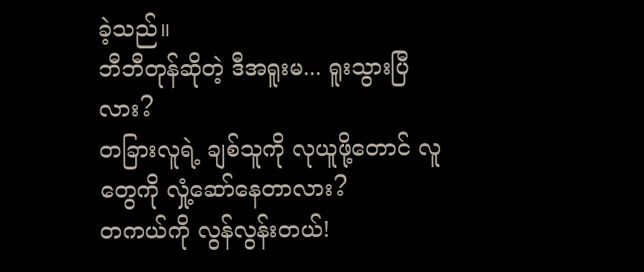ခဲ့သည်။
ဘီဘီတုန်ဆိုတဲ့ ဒီအရူးမ... ရူးသွားပြီလား?
တခြားလူရဲ့ ချစ်သူကို လုယူဖို့တောင် လူတွေကို လှုံ့ဆော်နေတာလား?
တကယ်ကို လွန်လွန်းတယ်!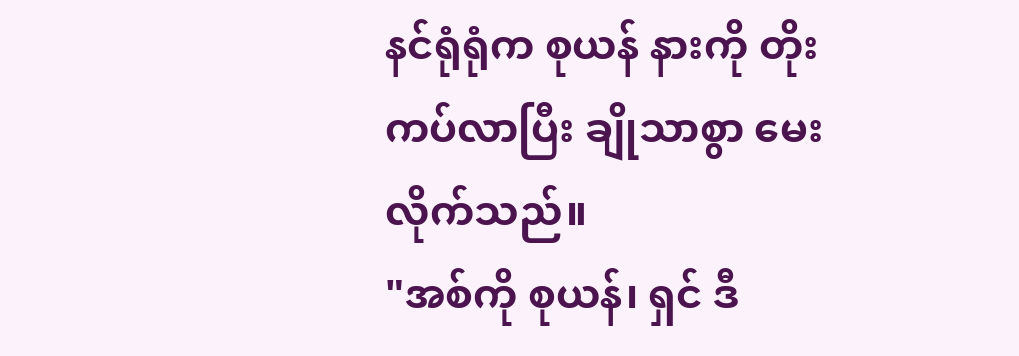နင်ရုံရုံက စုယန် နားကို တိုးကပ်လာပြီး ချိုသာစွာ မေးလိုက်သည်။
"အစ်ကို စုယန်၊ ရှင် ဒီ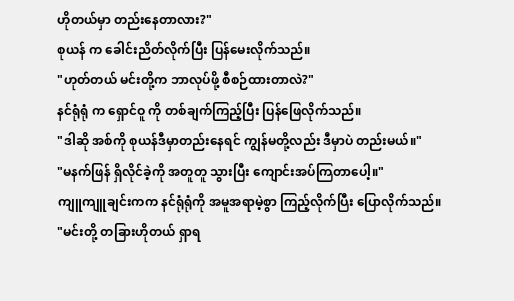ဟိုတယ်မှာ တည်းနေတာလား?"
စုယန် က ခေါင်းညိတ်လိုက်ပြီး ပြန်မေးလိုက်သည်။
"ဟုတ်တယ် မင်းတို့က ဘာလုပ်ဖို့ စီစဉ်ထားတာလဲ?"
နင်ရုံရုံ က ရှောင်ဝူ ကို တစ်ချက်ကြည့်ပြီး ပြန်ဖြေလိုက်သည်။
"ဒါဆို အစ်ကို စုယန်ဒီမှာတည်းနေရင် ကျွန်မတို့လည်း ဒီမှာပဲ တည်းမယ်။"
"မနက်ဖြန် ရှိလိုင်ခဲ့ကို အတူတူ သွားပြီး ကျောင်းအပ်ကြတာပေါ့။"
ကျူကျူချင်းကက နင်ရုံရုံကို အမူအရာမဲ့စွာ ကြည့်လိုက်ပြီး ပြောလိုက်သည်။
"မင်းတို့ တခြားဟိုတယ် ရှာရ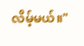လိမ့်မယ်။"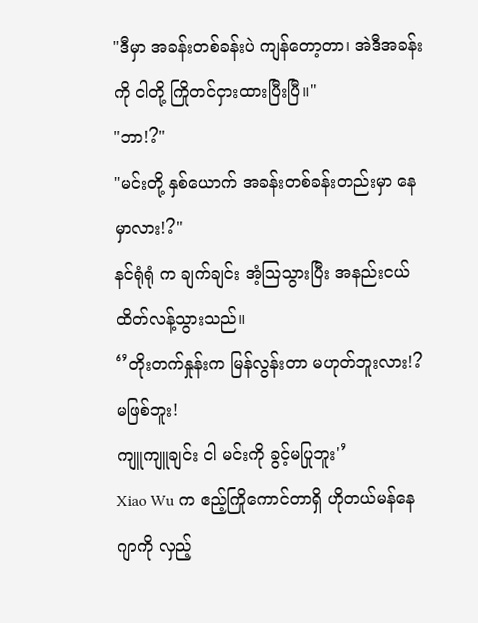"ဒီမှာ အခန်းတစ်ခန်းပဲ ကျန်တော့တာ၊ အဲဒီအခန်းကို ငါတို့ ကြိုတင်ငှားထားပြီးပြီ။"
"ဘာ!?"
"မင်းတို့ နှစ်ယောက် အခန်းတစ်ခန်းတည်းမှာ နေမှာလား!?"
နင်ရုံရုံ က ချက်ချင်း အံ့ဩသွားပြီး အနည်းငယ် ထိတ်လန့်သွားသည်။
‘’တိုးတက်နှုန်းက မြန်လွန်းတာ မဟုတ်ဘူးလား!?
မဖြစ်ဘူး!
ကျူကျူချင်း ငါ မင်းကို ခွင့်မပြုဘူး'’
Xiao Wu က ဧည့်ကြိုကောင်တာရှိ ဟိုတယ်မန်နေဂျာကို လှည့်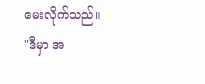မေးလိုက်သည်။
"ဒီမှာ အ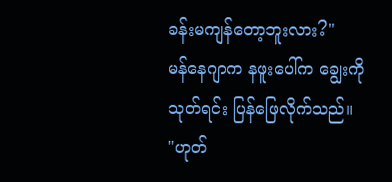ခန်းမကျန်တော့ဘူးလား?"
မန်နေဂျာက နဖူးပေါ်က ချွေးကို သုတ်ရင်း ပြန်ဖြေလိုက်သည်။
"ဟုတ်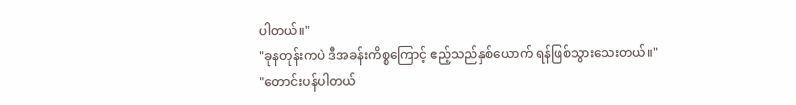ပါတယ်။"
"ခုနတုန်းကပဲ ဒီအခန်းကိစ္စကြောင့် ဧည့်သည်နှစ်ယောက် ရန်ဖြစ်သွားသေးတယ်။"
"တောင်းပန်ပါတယ်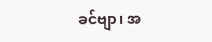ခင်ဗျာ၊ အ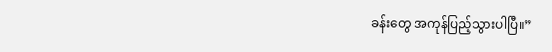ခန်းတွေ အကုန်ပြည့်သွားပါပြီ။”